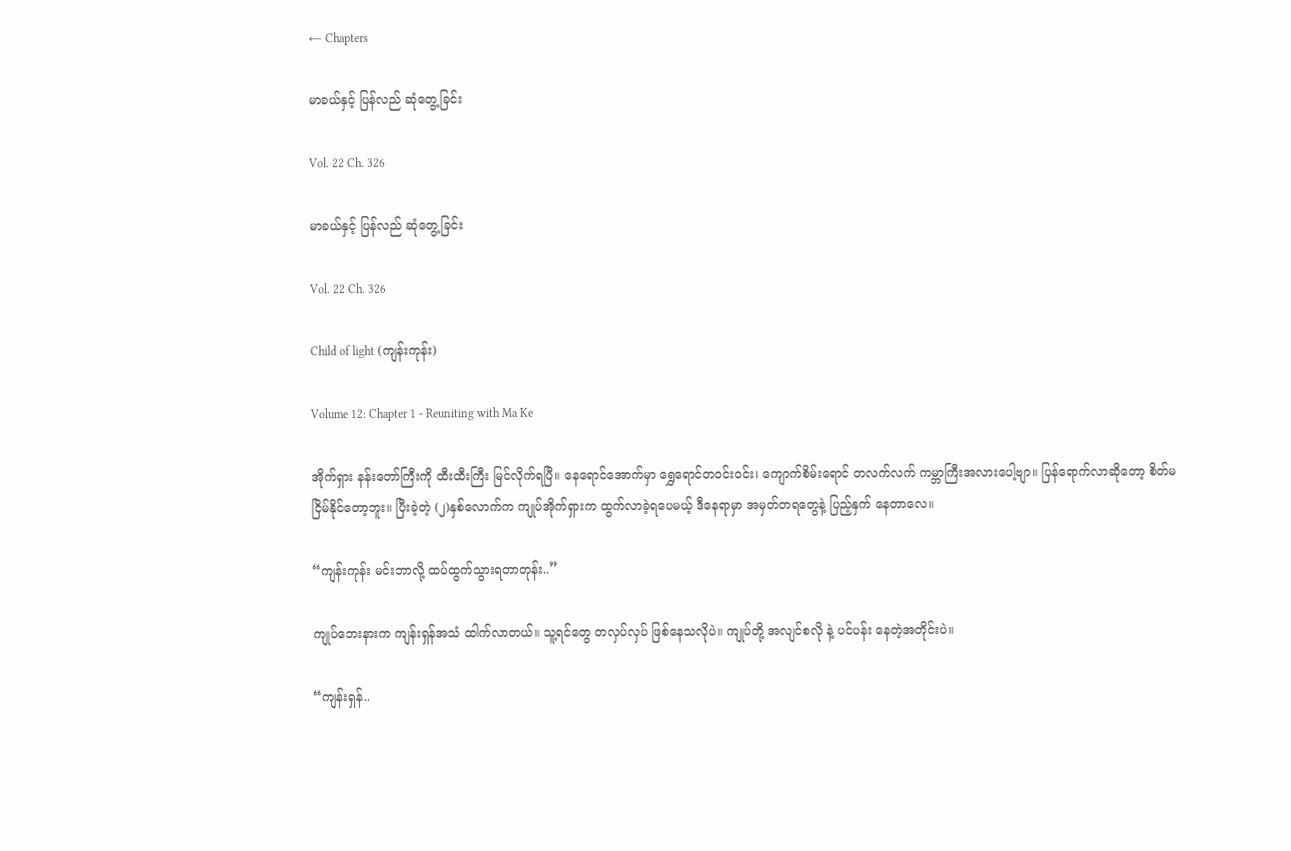← Chapters

မာခယ်နှင့် ပြန်လည် ဆုံတွေ့ခြင်း

Vol. 22 Ch. 326

မာခယ်နှင့် ပြန်လည် ဆုံတွေ့ခြင်း

Vol. 22 Ch. 326

Child of light (ကျန်းကုန်း)

Volume 12: Chapter 1 - Reuniting with Ma Ke

အိုက်ရှား နန်းတော်ကြီးကို ထီးထီးကြီး မြင်လိုက်ရပြီ။ နေရောင်အောက်မှာ ရွှေရောင်တဝင်းဝင်း၊ ကျောက်စိမ်းရောင် တလက်လက် ကမ္ဘာကြီးအလားပေါ့ဗျာ။ ပြန်ရောက်လာဆိုတော့ စိတ်မငြိမ်နိုင်တော့ဘူး။ ပြီးခဲ့တဲ့ (၂)နှစ်လောက်က ကျုပ်အိုက်ရှားက ထွက်လာခဲ့ရပေမယ့် ဒီနေရာမှာ အမှတ်တရတွေနဲ့ ပြည့်နှက် နေတာလေ။

“ကျန်းကုန်း မင်းဘာလို့ ထပ်ထွက်သွားရတာတုန်း..”

ကျုပ်ဘေးနားက ကျန်းရှန်အသံ ထါက်လာတယ်။ သူ့ရင်တွေ တလှပ်လှပ် ဖြစ်နေသလိုပဲ။ ကျုပ်တို့ အလျင်စလို နဲ့ ပင်ပန်း နေတဲ့အတိုင်းပဲ။

“ကျန်းရှန်..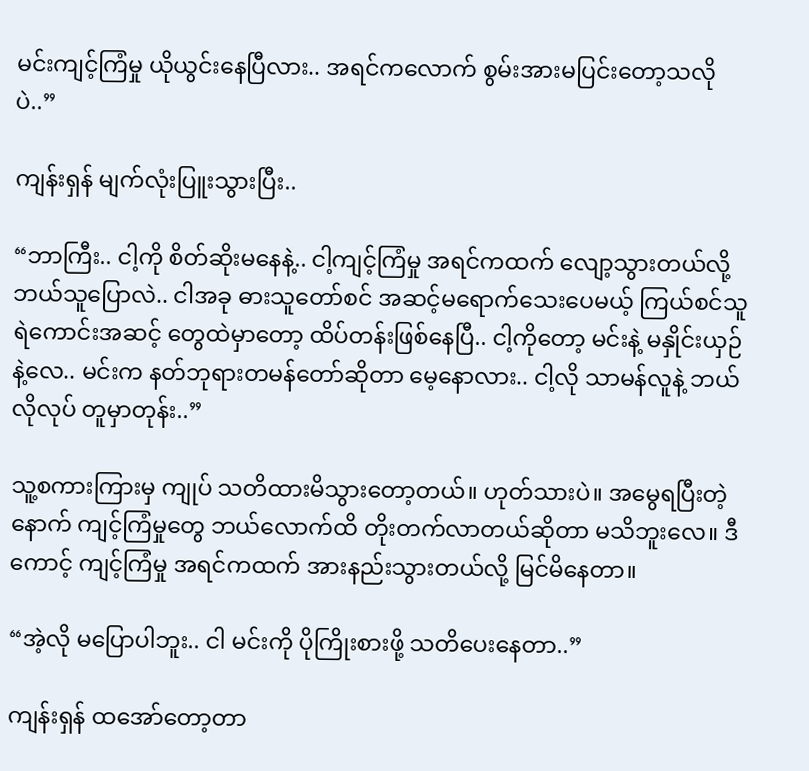မင်းကျင့်ကြံမှု ယိုယွင်းနေပြီလား.. အရင်ကလောက် စွမ်းအားမပြင်းတော့သလိုပဲ..”

ကျန်းရှန် မျက်လုံးပြူးသွားပြီး..

“ဘာကြီး.. ငါ့ကို စိတ်ဆိုးမနေနဲ့.. ငါ့ကျင့်ကြံမှု အရင်ကထက် လျော့သွားတယ်လို့ ဘယ်သူပြောလဲ.. ငါအခု ဓားသူတော်စင် အဆင့်မရောက်သေးပေမယ့် ကြယ်စင်သူရဲကောင်းအဆင့် တွေထဲမှာတော့ ထိပ်တန်းဖြစ်နေပြီ.. ငါ့ကိုတော့ မင်းနဲ့ မနှိုင်းယှဉ်နဲ့လေ.. မင်းက နတ်ဘုရားတမန်တော်ဆိုတာ မေ့နောလား.. ငါ့လို သာမန်လူနဲ့ ဘယ်လိုလုပ် တူမှာတုန်း..”

သူ့စကားကြားမှ ကျုပ် သတိထားမိသွားတော့တယ်။ ဟုတ်သားပဲ။ အမွေရပြီးတဲ့နောက် ကျင့်ကြံမှုတွေ ဘယ်လောက်ထိ တိုးတက်လာတယ်ဆိုတာ မသိဘူးလေ။ ဒီကောင့် ကျင့်ကြံမှု အရင်ကထက် အားနည်းသွားတယ်လို့ မြင်မိနေတာ။

“အဲ့လို မပြောပါဘူး.. ငါ မင်းကို ပိုကြိုးစားဖို့ သတိပေးနေတာ..”

ကျန်းရှန် ထအော်တော့တာ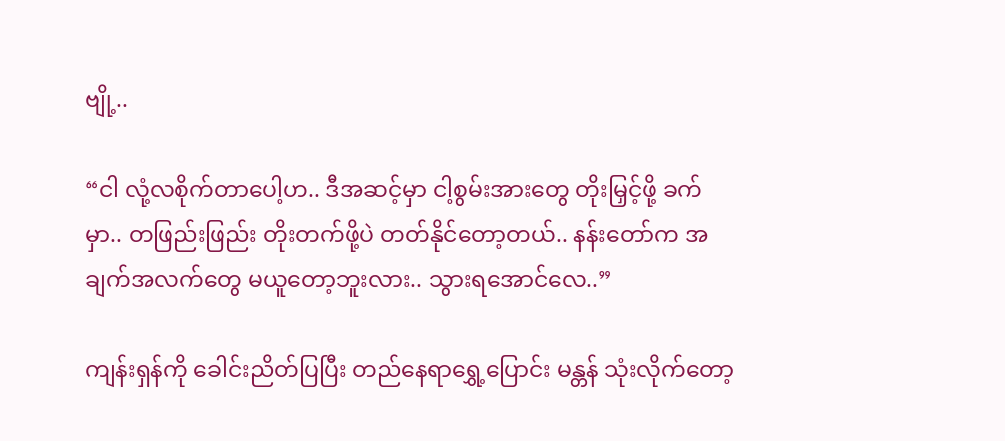ဗျို့..

“ငါ လုံ့လစိုက်တာပေါ့ဟ.. ဒီအဆင့်မှာ ငါ့စွမ်းအားတွေ တိုးမြှင့်ဖို့ ခက်မှာ.. တဖြည်းဖြည်း တိုးတက်ဖို့ပဲ တတ်နိုင်တော့တယ်.. နန်းတော်က အချက်အလက်တွေ မယူတော့ဘူးလား.. သွားရအောင်လေ..”

ကျန်းရှန်ကို ခေါင်းညိတ်ပြပြီး တည်နေရာရွှေ့ပြောင်း မန္တန် သုံးလိုက်တော့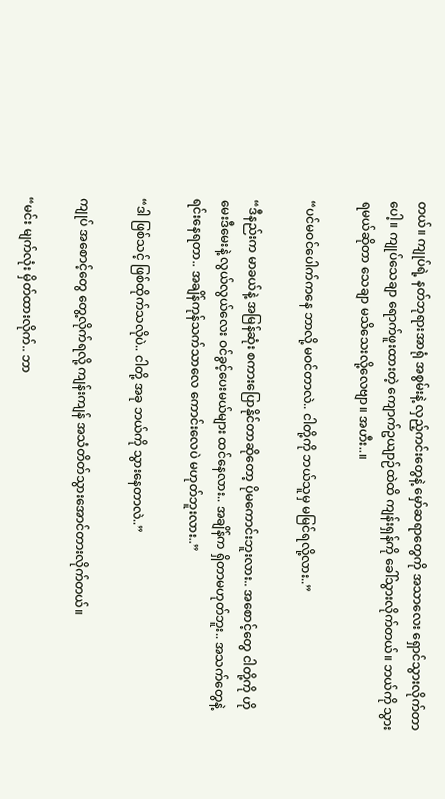တယ်။ ကျုပ်ရဲ့ နတ်ဘုရားအာရုံ အစွမ်းနဲ့ လှည့်ကင်းတွေနဲ့ မှော်ဆရာတွေကို အသာလေး ရှောင်သွားလိုက်တာပေါ့။ ကျုပ်သေချာ ရောက်ဖူးထားတဲ့ ကျောက်ဥယျာဉ်ထဲထိ ကျန်းရှန်ကို ခေါ်သွားလိုက်တယ်။ ဘယ်ကို သွားရမယ်ဆိုတာ သေချာ မသိသေးလို့လေဗျာ။ အဟီး..။

“ပင်မဝင်ပေါက်ကနေ ဘာလို့ မဝင်တာလဲ.. ငါတို့ကို ဘယ်သူမှ မမြင်ရလို့လား..”

“ဒီနည်းက မာခယ်နဲ့ အမြန်ဆုံး စကားပြောနိုင်တာဆိုတော့ ပိုမကောင်းဘူးလား.. အစောင့်တွေ ငါတို့ကို ဟိုမေးဒီမေးနဲ့ လွယ်လွယ်လေး ဝင်ခွင့်ပေးမယ်များ ထင်နေလား.. အချိန်က ရှိတာမဟုတ်ဘူး.. အသက်တွေနဲ့ ရင်းနေရတာ.. အချိန်ကုန်သက်သာလေ ကောင်းလေပဲ မဟုတ်ဘူးလား..”

“ဒါ ဖြစ်သင့် ဖြစ်ထိုက်သလိုပဲ.. ငါတို့ အခု ဘယ်ကို သွားနေတာလဲ..”

ကျုပ် အစောင့်တွေ တွေ့လိုက်ရလို့ ကျန်းကျန် အသံတိတ်သွားအောင်တားလိုက်တယ်။

“မင်း မျက်လုံး မှိတ်ထားလိုက်.. ဘာ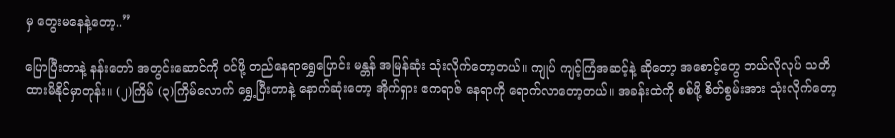မှ တွေးမနေနဲ့တော့..”

ပြောပြီးတာနဲ့ နန်းတော် အတွင်းဆောင်ကို ဝင်ဖို့ တည်နေရာရွှေပြောင်း မန္တန် အမြန်ဆုံး သုံးလိုက်တော့တယ်။ ကျုပ် ကျင့်ကြံအဆင့်နဲ့ ဆိုတော့ အစောင့်တွေ ဘယ်လိုလုပ် သတိထားမိနိုင်မှာတုန်း။ (၂)ကြိမ် (၃)ကြိမ်လောက် ရွှေ့ပြီးတာနဲ့ နောက်ဆုံးတော့ အိုက်ရှား ဧကရာဇ် နေရာကို ရောက်လာတော့တယ်။ အခန်းထဲကို စစ်ဖို့ စိတ်စွမ်းအား သုံးလိုက်တော့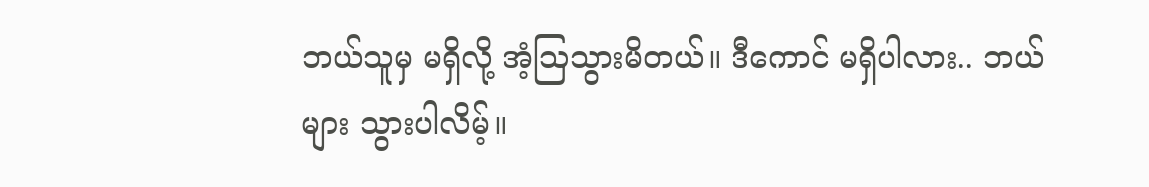ဘယ်သူမှ မရှိလို့ အံ့ဩသွားမိတယ်။ ဒီကောင် မရှိပါလား.. ဘယ်များ သွားပါလိမ့်။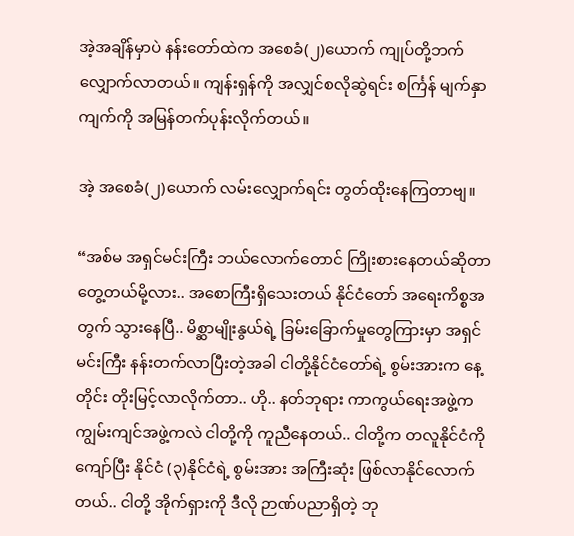အဲ့အချိန်မှာပဲ နန်းတော်ထဲက အစေခံ(၂)ယောက် ကျုပ်တို့ဘက် လျှောက်လာတယ်။ ကျန်းရှန်ကို အလျှင်စလိုဆွဲရင်း စင်္ကြန် မျက်နှာကျက်ကို အမြန်တက်ပုန်းလိုက်တယ်။

အဲ့ အစေခံ(၂)ယောက် လမ်းလျှောက်ရင်း တွတ်ထိုးနေကြတာဗျ။

“အစ်မ အရှင်မင်းကြီး ဘယ်လောက်တောင် ကြိုးစားနေတယ်ဆိုတာ တွေ့တယ်မို့လား.. အစောကြီးရှိသေးတယ် နိုင်ငံတော် အရေးကိစ္စအတွက် သွားနေပြီ.. မိစ္ဆာမျိုးနွယ်ရဲ့ ခြမ်းခြောက်မှုတွေကြားမှာ အရှင်မင်းကြီး နန်းတက်လာပြီးတဲ့အခါ ငါတို့နိုင်ငံတော်ရဲ့ စွမ်းအားက နေ့တိုင်း တိုးမြင့်လာလိုက်တာ.. ဟို.. နတ်ဘုရား ကာကွယ်ရေးအဖွဲ့က ကျွမ်းကျင်အဖွဲ့ကလဲ ငါတို့ကို ကူညီနေတယ်.. ငါတို့က တလူနိုင်ငံကိုကျော်ပြီး နိုင်ငံ (၃)နိုင်ငံရဲ့ စွမ်းအား အကြီးဆုံး ဖြစ်လာနိုင်လောက်တယ်.. ငါတို့ အိုက်ရှားကို ဒီလို ဉာဏ်ပညာရှိတဲ့ ဘု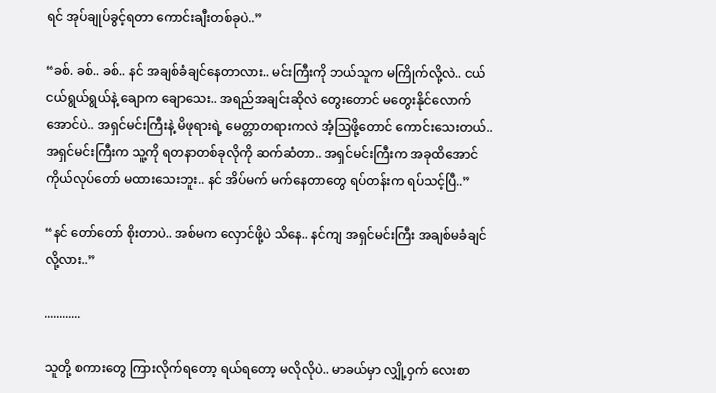ရင် အုပ်ချုပ်ခွင့်ရတာ ကောင်းချီးတစ်ခုပဲ..”

“ခစ်. ခစ်.. ခစ်.. နင် အချစ်ခံချင်နေတာလား.. မင်းကြီးကို ဘယ်သူက မကြိုက်လို့လဲ.. ငယ်ငယ်ရွယ်ရွယ်နဲ့ ချောက ချောသေး.. အရည်အချင်းဆိုလဲ တွေးတောင် မတွေးနိုင်လောက်အောင်ပဲ.. အရှင်မင်းကြီးနဲ့ မိဖုရားရဲ့ မေတ္တာတရားကလဲ အံ့ဩဖို့တောင် ကောင်းသေးတယ်.. အရှင်မင်းကြီးက သူ့ကို ရတနာတစ်ခုလိုကို ဆက်ဆံတာ.. အရှင်မင်းကြီးက အခုထိအောင် ကိုယ်လုပ်တော် မထားသေးဘူး.. နင် အိပ်မက် မက်နေတာတွေ ရပ်တန်းက ရပ်သင့်ပြီ..”

“နင် တော်တော် စိုးတာပဲ.. အစ်မက လှောင်ဖို့ပဲ သိနေ.. နင်ကျ အရှင်မင်းကြီး အချစ်မခံချင်လို့လား..”

............

သူတို့ စကားတွေ ကြားလိုက်ရတော့ ရယ်ရတော့ မလိုလိုပဲ.. မာခယ်မှာ လျှို့ဝှက် လေးစာ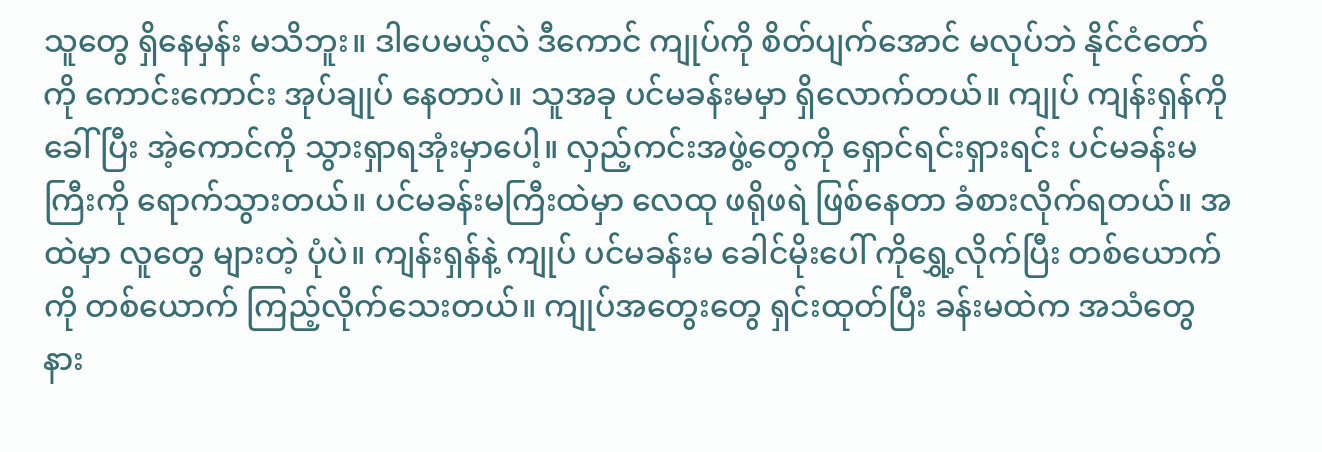သူတွေ ရှိနေမှန်း မသိဘူး။ ဒါပေမယ့်လဲ ဒီကောင် ကျုပ်ကို စိတ်ပျက်အောင် မလုပ်ဘဲ နိုင်ငံတော်ကို ကောင်းကောင်း အုပ်ချုပ် နေတာပဲ။ သူအခု ပင်မခန်းမမှာ ရှိလောက်တယ်။ ကျုပ် ကျန်းရှန်ကို ခေါ်ပြီး အဲ့ကောင်ကို သွားရှာရအုံးမှာပေါ့။ လှည့်ကင်းအဖွဲ့တွေကို ရှောင်ရင်းရှားရင်း ပင်မခန်းမကြီးကို ရောက်သွားတယ်။ ပင်မခန်းမကြီးထဲမှာ လေထု ဖရိုဖရဲ ဖြစ်နေတာ ခံစားလိုက်ရတယ်။ အထဲမှာ လူတွေ များတဲ့ ပုံပဲ။ ကျန်းရှန်နဲ့ ကျုပ် ပင်မခန်းမ ခေါင်မိုးပေါ် ကိုရွှေ့လိုက်ပြီး တစ်ယောက်ကို တစ်ယောက် ကြည့်လိုက်သေးတယ်။ ကျုပ်အတွေးတွေ ရှင်းထုတ်ပြီး ခန်းမထဲက အသံတွေ နား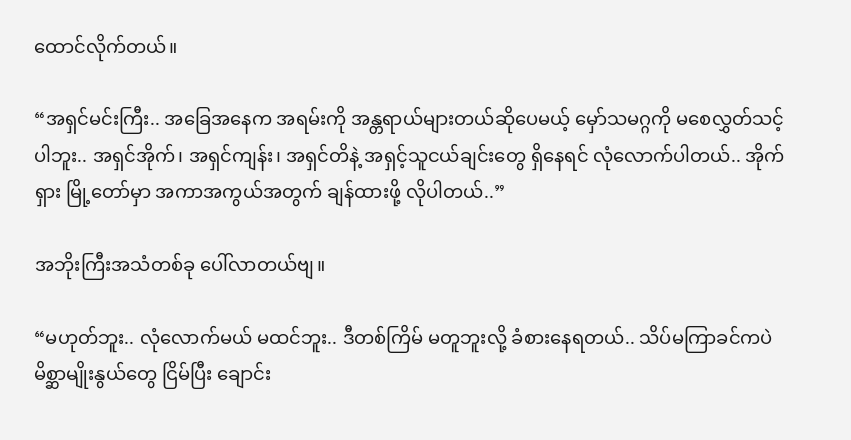ထောင်လိုက်တယ်။

“အရှင်မင်းကြီး.. အခြေအနေက အရမ်းကို အန္တရာယ်များတယ်ဆိုပေမယ့် မှော်သမဂ္ဂကို မစေလွှတ်သင့်ပါဘူး.. အရှင်အိုက်၊ အရှင်ကျန်း၊ အရှင်တိနဲ့ အရှင့်သူငယ်ချင်းတွေ ရှိနေရင် လုံလောက်ပါတယ်.. အိုက်ရှား မြို့တော်မှာ အကာအကွယ်အတွက် ချန်ထားဖို့ လိုပါတယ်..”

အဘိုးကြီးအသံတစ်ခု ပေါ်လာတယ်ဗျ။

“မဟုတ်ဘူး.. လုံလောက်မယ် မထင်ဘူး.. ဒီတစ်ကြိမ် မတူဘူးလို့ ခံစားနေရတယ်.. သိပ်မကြာခင်ကပဲ မိစ္ဆာမျိုးနွယ်တွေ ငြိမ်ပြီး ချောင်း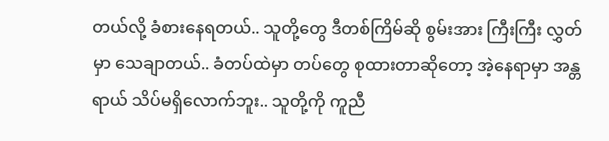တယ်လို့ ခံစားနေရတယ်.. သူတို့တွေ ဒီတစ်ကြိမ်ဆို စွမ်းအား ကြီးကြီး လွှတ်မှာ သေချာတယ်.. ခံတပ်ထဲမှာ တပ်တွေ စုထားတာဆိုတော့ အဲ့နေရာမှာ အန္တရာယ် သိပ်မရှိလောက်ဘူး.. သူတို့ကို ကူညီ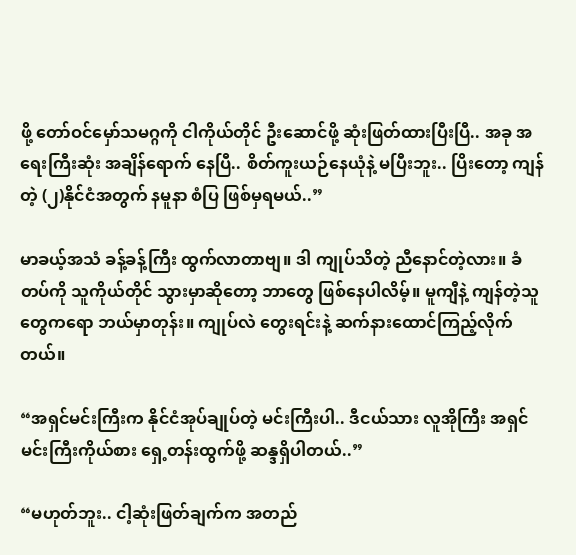ဖို့ တော်ဝင်မှော်သမဂ္ဂကို ငါကိုယ်တိုင် ဦးဆောင်ဖို့ ဆုံးဖြတ်ထားပြီးပြီ.. အခု အရေးကြီးဆုံး အချိန်ရောက် နေပြီ.. စိတ်ကူးယဉ်နေယုံနဲ့ မပြီးဘူး.. ပြိးတော့ ကျန်တဲ့ (၂)နိုင်ငံအတွက် နမူနာ စံပြ ဖြစ်မှရမယ်..”

မာခယ့်အသံ ခန့်ခန့်ကြီး ထွက်လာတာဗျ။ ဒါ ကျုပ်သိတဲ့ ညီနောင်တဲ့လား။ ခံတပ်ကို သူကိုယ်တိုင် သွားမှာဆိုတော့ ဘာတွေ ဖြစ်နေပါလိမ့်။ မူကျီနဲ့ ကျန်တဲ့သူတွေကရော ဘယ်မှာတုန်း။ ကျုပ်လဲ တွေးရင်းနဲ့ ဆက်နားထောင်ကြည့်လိုက်တယ်။

“အရှင်မင်းကြီးက နိုင်ငံအုပ်ချုပ်တဲ့ မင်းကြီးပါ.. ဒီငယ်သား လူအိုကြီး အရှင်မင်းကြီးကိုယ်စား ရှေ့တန်းထွက်ဖို့ ဆန္ဒရှိပါတယ်..”

“မဟုတ်ဘူး.. ငါ့ဆုံးဖြတ်ချက်က အတည်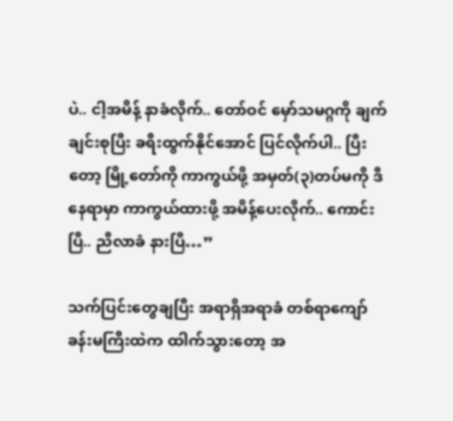ပဲ.. ငါ့အမိန့် နာခံလိုက်.. တော်ဝင် မှော်သမဂ္ဂကို ချက်ချင်းစုပြီး ခရီးထွက်နိုင်အောင် ပြင်လိုက်ပါ.. ပြီးတော့ မြို့တော်ကို ကာကွယ်ဖို့ အမှတ်(၃)တပ်မကို ဒီနေရာမှာ ကာကွယ်ထားဖို့ အမိန့်ပေးလိုက်.. ကောင်းပြီ.. ညီလာခံ နားပြီ…”

သက်ပြင်းတွေချပြီး အရာရှိအရာခံ တစ်ရာကျော် ခန်းမကြီးထဲက ထါက်သွားတော့ အ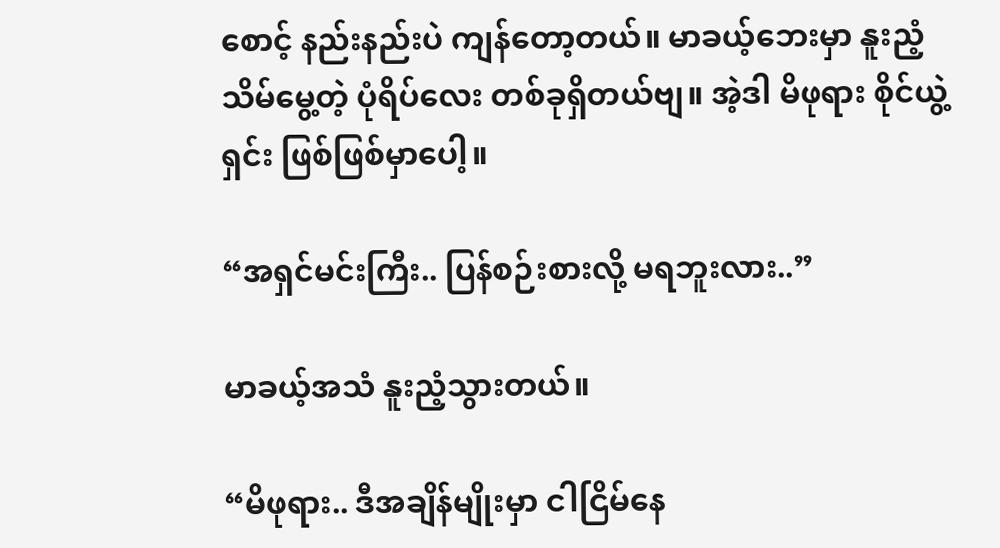စောင့် နည်းနည်းပဲ ကျန်တော့တယ်။ မာခယ့်ဘေးမှာ နူးညံ့သိမ်မွေ့တဲ့ ပုံရိပ်လေး တစ်ခုရှိတယ်ဗျ။ အဲ့ဒါ မိဖုရား စိုင်ယွဲ့ရှင်း ဖြစ်ဖြစ်မှာပေါ့။

“အရှင်မင်းကြီး.. ပြန်စဉ်းစားလို့ မရဘူးလား..”

မာခယ့်အသံ နူးညံ့သွားတယ်။

“မိဖုရား.. ဒီအချိန်မျိုးမှာ ငါငြိမ်နေ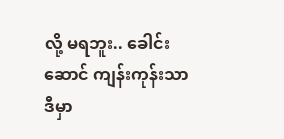လို့ မရဘူး.. ခေါင်းဆောင် ကျန်းကုန်းသာ ဒီမှာ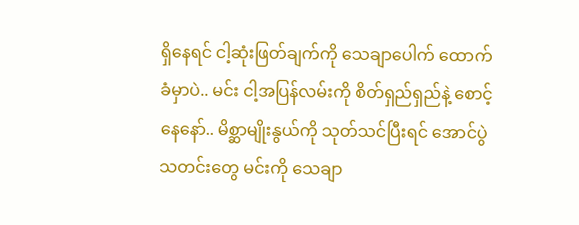ရှိနေရင် ငါ့ဆုံးဖြတ်ချက်ကို သေချာပေါက် ထောက်ခံမှာပဲ.. မင်း ငါ့အပြန်လမ်းကို စိတ်ရှည်ရှည်နဲ့ စောင့်နေနော်.. မိစ္ဆာမျိုးနွယ်ကို သုတ်သင်ပြီးရင် အောင်ပွဲသတင်းတွေ မင်းကို သေချာ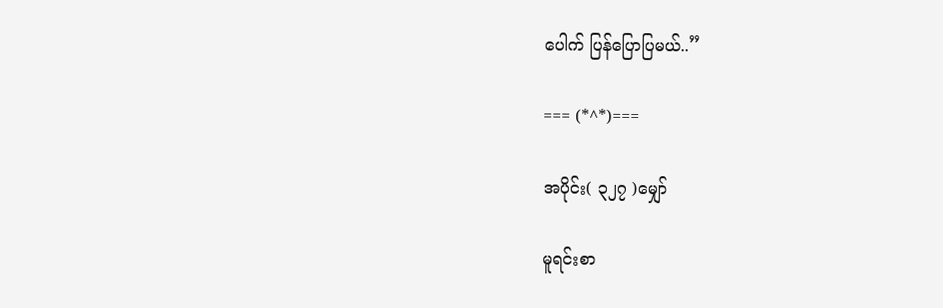ပေါက် ပြန်ပြောပြမယ်..”

=== (*^*)===

အပိုင်း( ၃၂၇ )မျှော်

မူရင်းစာ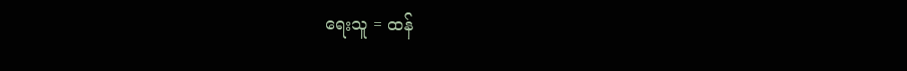ရေးသူ = ထန်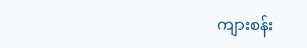ကျားစန်း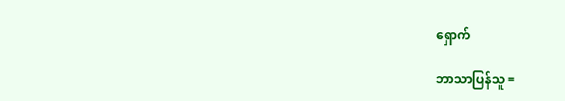ရှောက်

ဘာသာပြန်သူ =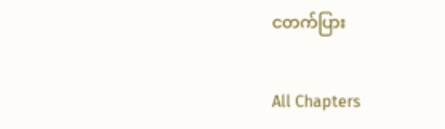ငတက်ပြား

All Chapters